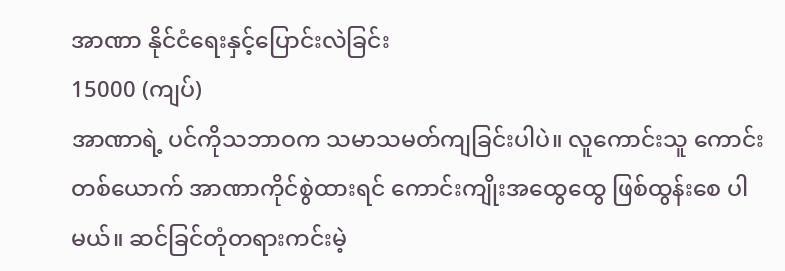အာဏာ နိုင်ငံရေးနှင့်ပြောင်းလဲခြင်း
15000 (ကျပ်)
အာဏာရဲ့ ပင်ကိုသဘာဝက သမာသမတ်ကျခြင်းပါပဲ။ လူကောင်းသူ ကောင်းတစ်ယောက် အာဏာကိုင်စွဲထားရင် ကောင်းကျိုးအထွေထွေ ဖြစ်ထွန်းစေ ပါမယ်။ ဆင်ခြင်တုံတရားကင်းမဲ့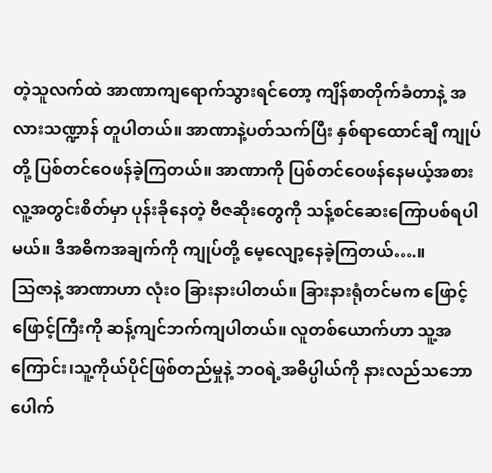တဲ့သူလက်ထဲ အာဏာကျရောက်သွားရင်တော့ ကျိန်စာတိုက်ခံတာနဲ့ အလားသဏ္ဍာန် တူပါတယ်။ အာဏာနဲ့ပတ်သက်ပြီး နှစ်ရာထောင်ချီ ကျုပ်တို့ ပြစ်တင်ဝေဖန်ခဲ့ကြတယ်။ အာဏာကို ပြစ်တင်ဝေဖန်နေမယ့်အစား လူ့အတွင်းစိတ်မှာ ပုန်းခိုနေတဲ့ ဗီဇဆိုးတွေကို သန့်စင်ဆေးကြောပစ်ရပါမယ်။ ဒီအဓိကအချက်ကို ကျုပ်တို့ မေ့လျော့နေခဲ့ကြတယ်….။
သြဇာနဲ့ အာဏာဟာ လုံးဝ ခြားနားပါတယ်။ ခြားနားရုံတင်မက ဖြောင့်ဖြောင့်ကြီးကို ဆန့်ကျင်ဘက်ကျပါတယ်။ လူတစ်ယောက်ဟာ သူ့အကြောင်း၊သူ့ကိုယ်ပိုင်ဖြစ်တည်မှုနဲ့ ဘဝရဲ့အဓိပ္ပါယ်ကို နားလည်သဘော ပေါက်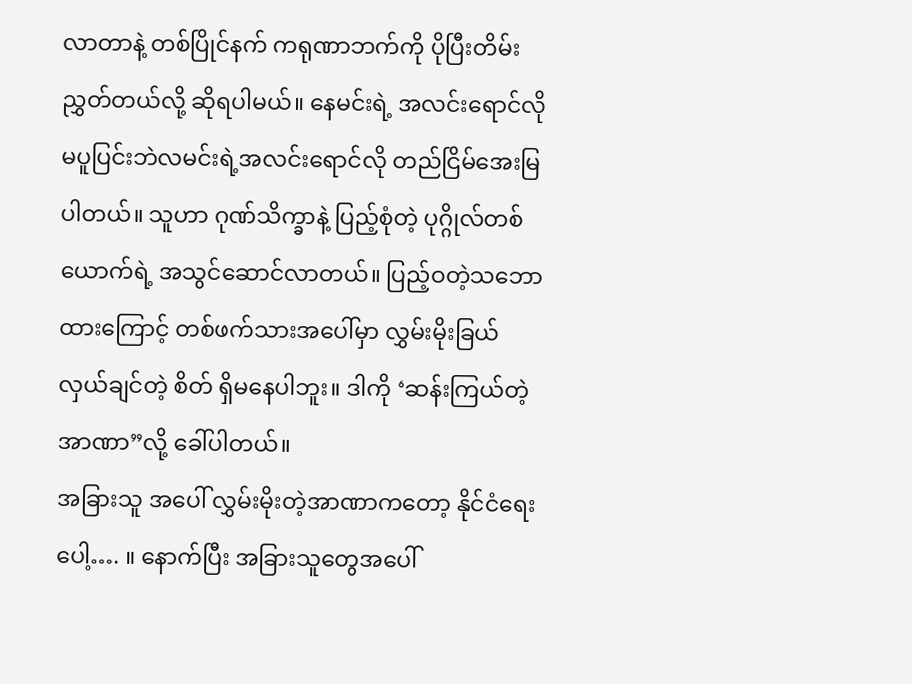လာတာနဲ့ တစ်ပြိုင်နက် ကရုဏာဘက်ကို ပိုပြီးတိမ်းညွှတ်တယ်လို့ ဆိုရပါမယ်။ နေမင်းရဲ့ အလင်းရောင်လို မပူပြင်းဘဲလမင်းရဲ့အလင်းရောင်လို တည်ငြိမ်အေးမြ ပါတယ်။ သူဟာ ဂုဏ်သိက္ခာနဲ့ ပြည့်စုံတဲ့ ပုဂ္ဂိုလ်တစ်ယောက်ရဲ့ အသွင်ဆောင်လာတယ်။ ပြည့်ဝတဲ့သဘောထားကြောင့် တစ်ဖက်သားအပေါ်မှာ လွှမ်းမိုးခြယ်လှယ်ချင်တဲ့ စိတ် ရှိမနေပါဘူး။ ဒါကို ‘ဆန်းကြယ်တဲ့ အာဏာ”လို့ ခေါ်ပါတယ်။
အခြားသူ အပေါ် လွှမ်းမိုးတဲ့အာဏာကတော့ နိုင်ငံရေးပေါ့…. ။ နောက်ပြီး အခြားသူတွေအပေါ်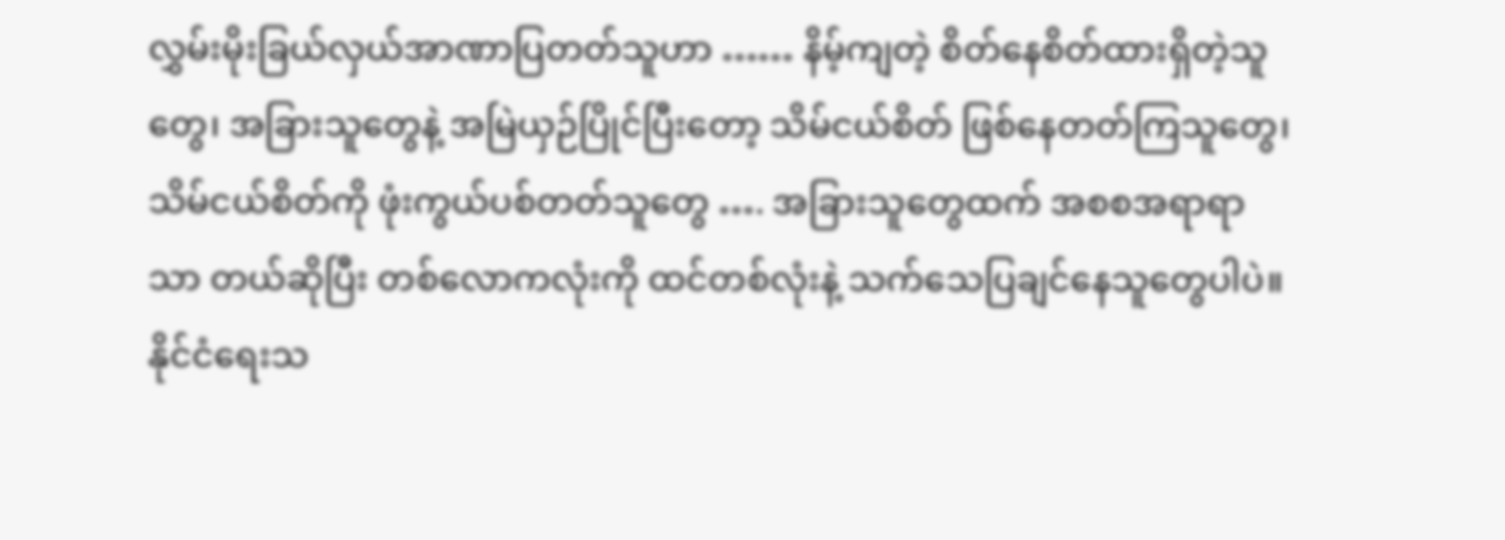လွှမ်းမိုးခြယ်လှယ်အာဏာပြတတ်သူဟာ …… နိမ့်ကျတဲ့ စိတ်နေစိတ်ထားရှိတဲ့သူတွေ၊ အခြားသူတွေနဲ့ အမြဲယှဉ်ပြိုင်ပြီးတော့ သိမ်ငယ်စိတ် ဖြစ်နေတတ်ကြသူတွေ၊ သိမ်ငယ်စိတ်ကို ဖုံးကွယ်ပစ်တတ်သူတွေ …. အခြားသူတွေထက် အစစအရာရာ သာ တယ်ဆိုပြီး တစ်လောကလုံးကို ထင်တစ်လုံးနဲ့ သက်သေပြချင်နေသူတွေပါပဲ။
နိုင်ငံရေးသ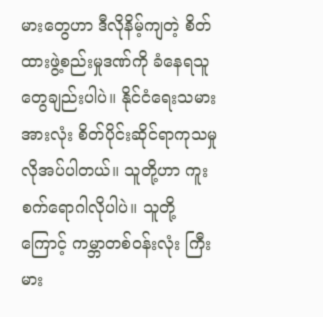မားတွေဟာ ဒီလိုနိမ့်ကျတဲ့ စိတ်ထားဖွဲ့စည်းမှုဒဏ်ကို ခံနေရသူ တွေချည်းပါပဲ။ နိုင်ငံရေးသမားအားလုံး စိတ်ပိုင်းဆိုင်ရာကုသမှု လိုအပ်ပါတယ်။ သူတို့ဟာ ကူးစက်ရောဂါလိုပါပဲ။ သူတို့ကြောင့် ကမ္ဘာတစ်ဝန်းလုံး ကြီးမား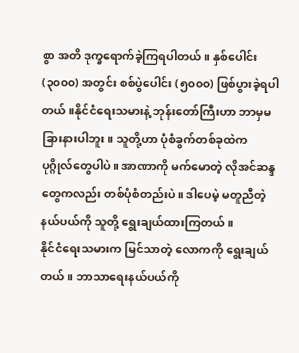စွာ အတိ ဒုက္ခရောက်ခဲ့ကြရပါတယ်။ နှစ်ပေါင်း (၃၀၀၀) အတွင်း စစ်ပွဲပေါင်း (၅၀၀၀) ဖြစ်ပွားခဲ့ရပါတယ်။နိုင်ငံရေးသမားနဲ့ ဘုန်းတော်ကြီးဟာ ဘာမှမခြားနားပါဘူး။ သူတို့ဟာ ပုံစံခွက်တစ်ခုထဲက ပုဂ္ဂိုလ်တွေပါပဲ။ အာဏာကို မက်မောတဲ့ လိုအင်ဆန္ဒတွေကလည်း တစ်ပုံစံတည်းပဲ။ ဒါပေမဲ့ မတူညီတဲ့နယ်ပယ်ကို သူတို့ ရွေးချယ်ထားကြတယ်။
နိုင်ငံရေးသမားက မြင်သာတဲ့ လောကကို ရွေးချယ်တယ်။ ဘာသာရေးနယ်ပယ်ကို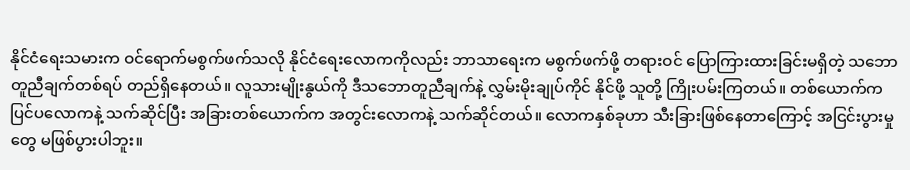နိုင်ငံရေးသမားက ဝင်ရောက်မစွက်ဖက်သလို နိုင်ငံရေးလောကကိုလည်း ဘာသာရေးက မစွက်ဖက်ဖို့ တရားဝင် ပြောကြားထားခြင်းမရှိတဲ့ သဘောတူညီချက်တစ်ရပ် တည်ရှိနေတယ်။ လူသားမျိုးနွယ်ကို ဒီသဘောတူညီချက်နဲ့ လွှမ်းမိုးချုပ်ကိုင် နိုင်ဖို့ သူတို့ ကြိုးပမ်းကြတယ်။ တစ်ယောက်က ပြင်ပလောကနဲ့ သက်ဆိုင်ပြီး အခြားတစ်ယောက်က အတွင်းလောကနဲ့ သက်ဆိုင်တယ်။ လောကနှစ်ခုဟာ သီးခြားဖြစ်နေတာကြောင့် အငြင်းပွားမှုတွေ မဖြစ်ပွားပါဘူး။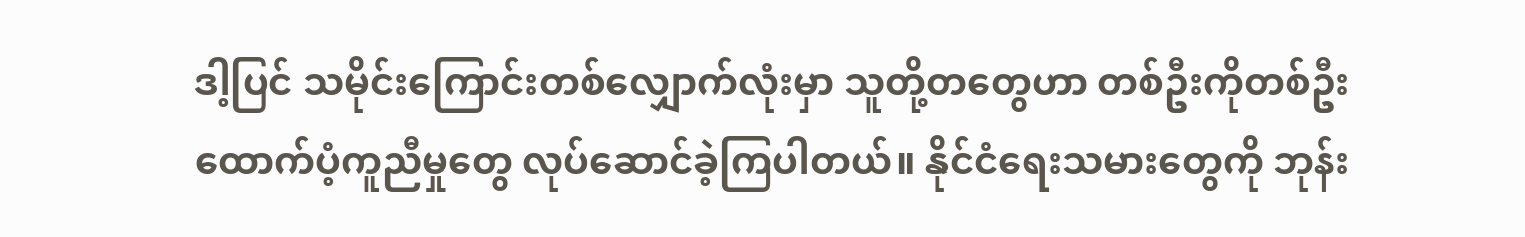ဒါ့ပြင် သမိုင်းကြောင်းတစ်လျှောက်လုံးမှာ သူတို့တတွေဟာ တစ်ဦးကိုတစ်ဦး ထောက်ပံ့ကူညီမှုတွေ လုပ်ဆောင်ခဲ့ကြပါတယ်။ နိုင်ငံရေးသမားတွေကို ဘုန်း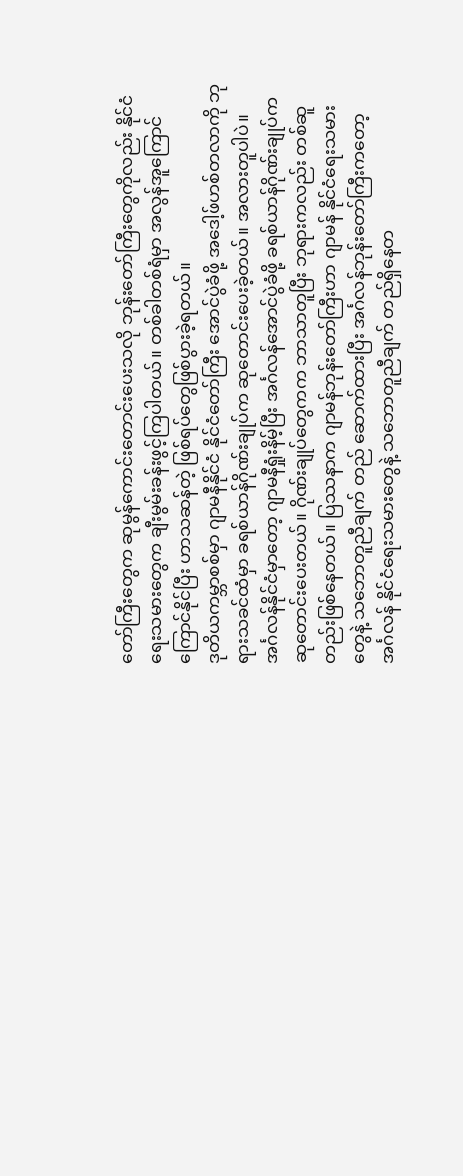တော်ကြီးတွေက ဆုမွန်ကောင်းတောင်းပေးသလို ဘုန်းတော်ကြီးတွေကိုလည်း နိုင်ငံရေးသမားတွေက ချီးမွမ်းခန်းဖွင့်ကြပါတယ်။ တစ်ခါတစ်ရံမှာ အလွန်အူကြောင်ကြောင်နိုင်ပြီး ဟာသဆန်တဲ့ ဖြစ်ရပ်တွေဖြစ်ပွားခဲ့ရတယ်။
ဒုတိယကမ္ဘာစစ်မှာ ဂျာမနီနိုင်ငံ နိုင်ငံတော်ကြီး အောင်ပွဲခံဖို့ အဒေါ့ဖ်ဟစ်တလာကို ဘုရားသခင်ထံမှာ ခရစ်ယာန်ဂိုဏ်းချုပ်က ဆုတောင်းပေးခဲ့တယ်။ အလားတူပါပဲ။ အင်္ဂလန်နိုင်ငံမှာတော့ ဂျာမနီရှုံးနိမ့်ပြီး အင်္ဂလန်အောင်ပွဲခံဖို့ ခရစ်ယာန်ဂိုဏ်းချုပ်က ဆုတောင်းပေးတယ်။ ဂိုဏ်းချုပ်တွေကက ဘာသာတူပြီး ဘုရားကလည်း တစ်ဆူတည်းဖြစ်နေတယ်။ ပြဿနာက ဂျာမန်ဘုန်းတော်ကြီးဟာ ဂျာမန် နိုင်ငံရေးသမားတွေနဲ့ သဘောတူညီချက် တည် ဆောက်ထားပြီး အင်္ဂလန်ဘုန်းတော်ကြီးကတော့ အင်္ဂလန် နိုင်ငံရေးသမားတွေနဲ့ သဘောတူညီချက် တည်ရှိနေတ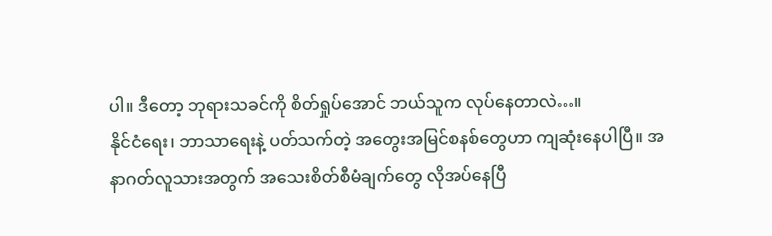ပါ။ ဒီတော့ ဘုရားသခင်ကို စိတ်ရှုပ်အောင် ဘယ်သူက လုပ်နေတာလဲ…။
နိုင်ငံရေး၊ ဘာသာရေးနဲ့ ပတ်သက်တဲ့ အတွေးအမြင်စနစ်တွေဟာ ကျဆုံးနေပါပြီ။ အနာဂတ်လူသားအတွက် အသေးစိတ်စီမံချက်တွေ လိုအပ်နေပြီ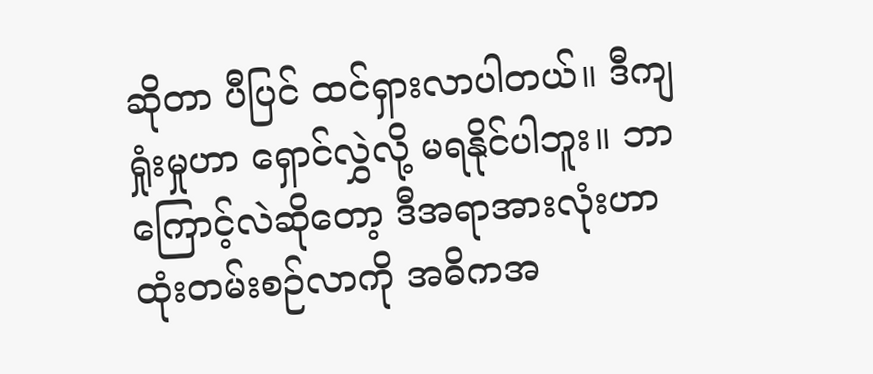ဆိုတာ ပီပြင် ထင်ရှားလာပါတယ်။ ဒီကျရှုံးမှုဟာ ရှောင်လွှဲလို့ မရနိုင်ပါဘူး။ ဘာကြောင့်လဲဆိုတော့ ဒီအရာအားလုံးဟာ ထုံးတမ်းစဉ်လာကို အဓိကအ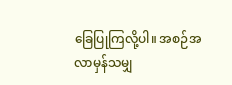ခြေပြုကြလို့ပါ။ အစဉ်အလာမှန်သမျှ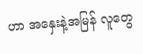ဟာ အနှေးနဲ့အမြန် လူတွေ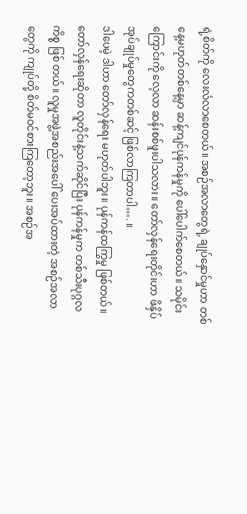ရဲ့စိတ်ကို လေးလံလာစေတယ်။ အစဉ်အလာတွေရဲ့ ချုပ်နှောင်မှုဟာ တစ်နေ့မဟုတ်တစ်နေ့မှာ ဆန့်ကျင်ပုန်ကန်မှုကို ပေါ်ပေါက်စေတယ်။ သမိုင်းကြောင်းကို လေ့လာ ဆန်းစစ်ဖူးပါသလား။ တော်လှန်ရေးတိုင်းဟာ ဖိနှိပ်အုပ်ချုပ်မှုတွေကတစ်ဆင့် ဖြစ်လာကြတာပါ…. ။
ဒါပေမဲ့ ဒါဟာ တော်လှန်ရေး မဟုတ်ပါဘူး။ ပုန်ကန်ထကြွမှု ဖြစ်တယ်။ တော်လှန်ရေးဆိုတာ လူတိုင်းနဲ့သက်ဆိုင်ပြီး ပုန်ကန်မှုက တစ်သီးပုဂ္ဂလကိစ္စ ဖြစ် တယ်။ လူမှုအဖွဲ့အစည်းအပေါ် ပေးအပ်ထားတဲ့ အစဉ်အလာတွေကို ကျုပ်တို့ စိတ်မဝင်စားကြတော့ဘူး။ အစဉ်အ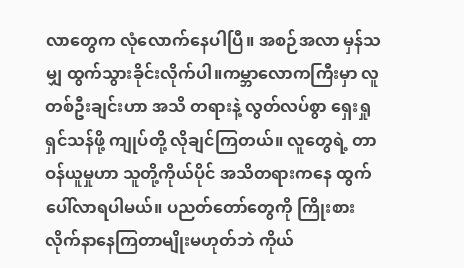လာတွေက လုံလောက်နေပါပြီ။ အစဉ်အလာ မှန်သမျှ ထွက်သွားခိုင်းလိုက်ပါ။ကမ္ဘာလောကကြီးမှာ လူတစ်ဦးချင်းဟာ အသိ တရားနဲ့ လွတ်လပ်စွာ ရှေးရှုရှင်သန်ဖို့ ကျုပ်တို့ လိုချင်ကြတယ်။ လူတွေရဲ့ တာဝန်ယူမှုဟာ သူတို့ကိုယ်ပိုင် အသိတရားကနေ ထွက်ပေါ်လာရပါမယ်။ ပညတ်တော်တွေကို ကြိုးစား လိုက်နာနေကြတာမျိုးမဟုတ်ဘဲ ကိုယ်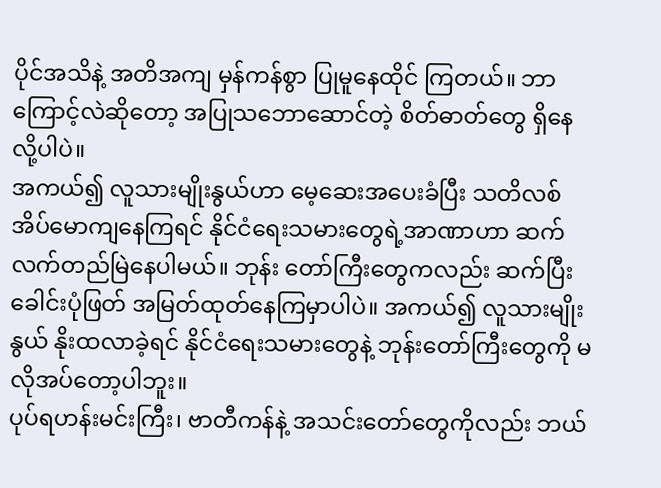ပိုင်အသိနဲ့ အတိအကျ မှန်ကန်စွာ ပြုမူနေထိုင် ကြတယ်။ ဘာကြောင့်လဲဆိုတော့ အပြုသဘောဆောင်တဲ့ စိတ်ဓာတ်တွေ ရှိနေလို့ပါပဲ။
အကယ်၍ လူသားမျိုးနွယ်ဟာ မေ့ဆေးအပေးခံပြီး သတိလစ်အိပ်မောကျနေကြရင် နိုင်ငံရေးသမားတွေရဲ့အာဏာဟာ ဆက်လက်တည်မြဲနေပါမယ်။ ဘုန်း တော်ကြီးတွေကလည်း ဆက်ပြီး ခေါင်းပုံဖြတ် အမြတ်ထုတ်နေကြမှာပါပဲ။ အကယ်၍ လူသားမျိုးနွယ် နိုးထလာခဲ့ရင် နိုင်ငံရေးသမားတွေနဲ့ ဘုန်းတော်ကြီးတွေကို မလိုအပ်တော့ပါဘူး။
ပုပ်ရဟန်းမင်းကြီး၊ ဗာတီကန်နဲ့ အသင်းတော်တွေကိုလည်း ဘယ်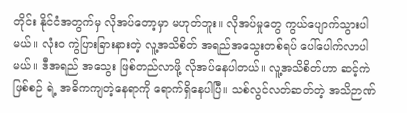တိုင်း နိုင်ငံအတွက်မှ လိုအပ်တော့မှာ မဟုတ်ဘူး။ လိုအပ်မှုတွေ ကွယ်ပျောက်သွားပါမယ်။ လုံးဝ ကွဲပြားခြားနားတဲ့ လူ့အသိစိတ် အရည်အသွေးတစ်ရပ် ပေါ်ပေါက်လာပါမယ်။ ဒီအရည် အသွေး ဖြစ်တည်လာဖို့ လိုအပ်နေပါတယ်။ လူ့အသိစိတ်ဟာ ဆင့်ကဲဖြစ်စဉ် ရဲ့ အဓိကကျတဲ့နေရာကို ရောက်ရှိနေပါပြီ။ သစ်လွင်လတ်ဆတ်တဲ့ အသိဉာဏ်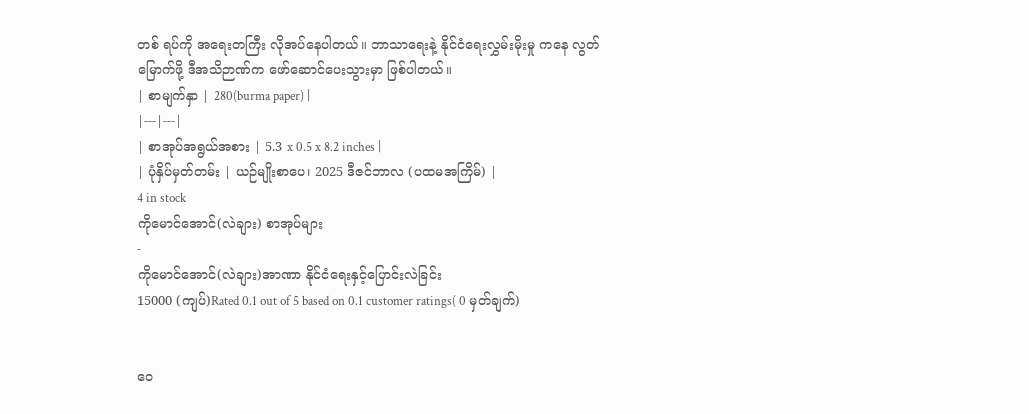တစ် ရပ်ကို အရေးတကြီး လိုအပ်နေပါတယ်။ ဘာသာရေးနဲ့ နိုင်ငံရေးလွှမ်းမိုးမှု ကနေ လွတ်မြောက်ဖို့ ဒီအသိဉာဏ်က ဖော်ဆောင်ပေးသွားမှာ ဖြစ်ပါတယ်။
| စာမျက်နှာ | 280(burma paper) |
|---|---|
| စာအုပ်အရွယ်အစား | 5.3 x 0.5 x 8.2 inches |
| ပုံနှိပ်မှတ်တမ်း | ယဉ်မျိုးစာပေ၊ 2025 ဒီဇင်ဘာလ (ပထမအကြိမ်) |
4 in stock
ကိုမောင်အောင်(လဲချား) စာအုပ်များ
-
ကိုမောင်အောင်(လဲချား)အာဏာ နိုင်ငံရေးနှင့်ပြောင်းလဲခြင်း
15000 (ကျပ်)Rated 0.1 out of 5 based on 0.1 customer ratings( 0 မှတ်ချက်)


ဝေ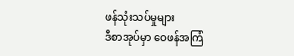ဖန်သုံးသပ်မှုများ
ဒီစာအုပ်မှာ ဝေဖန်အကြံ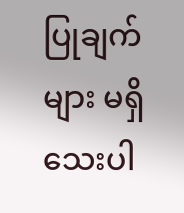ပြုချက်များ မရှိသေးပါ